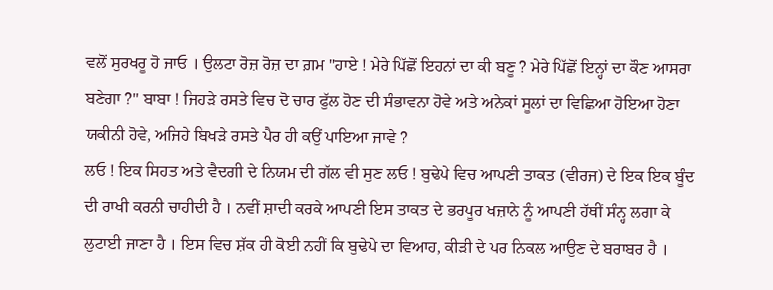ਵਲੋਂ ਸੁਰਖਰੂ ਹੋ ਜਾਓ । ਉਲਟਾ ਰੋਜ਼ ਰੋਜ਼ ਦਾ ਗ਼ਮ "ਹਾਏ ! ਮੇਰੇ ਪਿੱਛੋਂ ਇਹਨਾਂ ਦਾ ਕੀ ਬਣੂ ? ਮੇਰੇ ਪਿੱਛੋਂ ਇਨ੍ਹਾਂ ਦਾ ਕੌਣ ਆਸਰਾ ਬਣੇਗਾ ?" ਬਾਬਾ ! ਜਿਹੜੇ ਰਸਤੇ ਵਿਚ ਦੋ ਚਾਰ ਫੁੱਲ ਹੋਣ ਦੀ ਸੰਭਾਵਨਾ ਹੋਵੇ ਅਤੇ ਅਨੇਕਾਂ ਸੂਲਾਂ ਦਾ ਵਿਛਿਆ ਹੋਇਆ ਹੋਣਾ ਯਕੀਨੀ ਹੋਵੇ, ਅਜਿਹੇ ਬਿਖੜੇ ਰਸਤੇ ਪੈਰ ਹੀ ਕਉਂ ਪਾਇਆ ਜਾਵੇ ?
ਲਓ ! ਇਕ ਸਿਹਤ ਅਤੇ ਵੈਦਗੀ ਦੇ ਨਿਯਮ ਦੀ ਗੱਲ ਵੀ ਸੁਣ ਲਓ ! ਬੁਢੇਪੇ ਵਿਚ ਆਪਣੀ ਤਾਕਤ (ਵੀਰਜ) ਦੇ ਇਕ ਇਕ ਬੂੰਦ ਦੀ ਰਾਖੀ ਕਰਨੀ ਚਾਹੀਦੀ ਹੈ । ਨਵੀਂ ਸ਼ਾਦੀ ਕਰਕੇ ਆਪਣੀ ਇਸ ਤਾਕਤ ਦੇ ਭਰਪੂਰ ਖਜ਼ਾਨੇ ਨੂੰ ਆਪਣੀ ਹੱਥੀਂ ਸੰਨ੍ਹ ਲਗਾ ਕੇ ਲੁਟਾਈ ਜਾਣਾ ਹੈ । ਇਸ ਵਿਚ ਸ਼ੱਕ ਹੀ ਕੋਈ ਨਹੀਂ ਕਿ ਬੁਢੇਪੇ ਦਾ ਵਿਆਹ, ਕੀੜੀ ਦੇ ਪਰ ਨਿਕਲ ਆਉਣ ਦੇ ਬਰਾਬਰ ਹੈ ।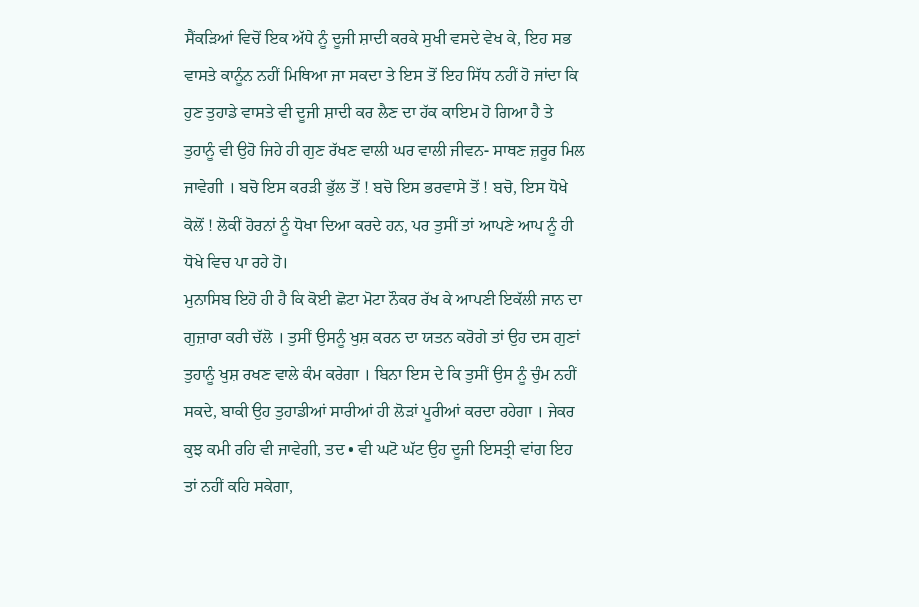ਸੈਂਕੜਿਆਂ ਵਿਚੋਂ ਇਕ ਅੱਧੇ ਨੂੰ ਦੂਜੀ ਸ਼ਾਦੀ ਕਰਕੇ ਸੁਖੀ ਵਸਦੇ ਵੇਖ ਕੇ, ਇਹ ਸਭ ਵਾਸਤੇ ਕਾਨੂੰਨ ਨਹੀਂ ਮਿਥਿਆ ਜਾ ਸਕਦਾ ਤੇ ਇਸ ਤੋਂ ਇਹ ਸਿੱਧ ਨਹੀਂ ਹੋ ਜਾਂਦਾ ਕਿ ਹੁਣ ਤੁਹਾਡੇ ਵਾਸਤੇ ਵੀ ਦੂਜੀ ਸ਼ਾਦੀ ਕਰ ਲੈਣ ਦਾ ਹੱਕ ਕਾਇਮ ਹੋ ਗਿਆ ਹੈ ਤੇ ਤੁਹਾਨੂੰ ਵੀ ਉਹੋ ਜਿਹੇ ਹੀ ਗੁਣ ਰੱਖਣ ਵਾਲੀ ਘਰ ਵਾਲੀ ਜੀਵਨ- ਸਾਥਣ ਜ਼ਰੂਰ ਮਿਲ ਜਾਵੇਗੀ । ਬਚੋ ਇਸ ਕਰੜੀ ਭੁੱਲ ਤੋਂ ! ਬਚੋ ਇਸ ਭਰਵਾਸੇ ਤੋਂ ! ਬਚੋ, ਇਸ ਧੋਖੇ ਕੋਲੋਂ ! ਲੋਕੀਂ ਹੋਰਨਾਂ ਨੂੰ ਧੋਖਾ ਦਿਆ ਕਰਦੇ ਹਨ, ਪਰ ਤੁਸੀਂ ਤਾਂ ਆਪਣੇ ਆਪ ਨੂੰ ਹੀ ਧੋਖੇ ਵਿਚ ਪਾ ਰਹੇ ਹੋ।
ਮੁਨਾਸਿਬ ਇਹੋ ਹੀ ਹੈ ਕਿ ਕੋਈ ਛੋਟਾ ਮੋਟਾ ਨੌਕਰ ਰੱਖ ਕੇ ਆਪਣੀ ਇਕੱਲੀ ਜਾਨ ਦਾ ਗੁਜ਼ਾਰਾ ਕਰੀ ਚੱਲੋ । ਤੁਸੀਂ ਉਸਨੂੰ ਖੁਸ਼ ਕਰਨ ਦਾ ਯਤਨ ਕਰੋਗੇ ਤਾਂ ਉਹ ਦਸ ਗੁਣਾਂ ਤੁਹਾਨੂੰ ਖੁਸ਼ ਰਖਣ ਵਾਲੇ ਕੰਮ ਕਰੇਗਾ । ਬਿਨਾ ਇਸ ਦੇ ਕਿ ਤੁਸੀਂ ਉਸ ਨੂੰ ਚੁੰਮ ਨਹੀਂ ਸਕਦੇ, ਬਾਕੀ ਉਹ ਤੁਹਾਡੀਆਂ ਸਾਰੀਆਂ ਹੀ ਲੋੜਾਂ ਪੂਰੀਆਂ ਕਰਦਾ ਰਹੇਗਾ । ਜੇਕਰ ਕੁਝ ਕਮੀ ਰਹਿ ਵੀ ਜਾਵੇਗੀ, ਤਦ • ਵੀ ਘਟੋ ਘੱਟ ਉਹ ਦੂਜੀ ਇਸਤ੍ਰੀ ਵਾਂਗ ਇਹ ਤਾਂ ਨਹੀਂ ਕਹਿ ਸਕੇਗਾ,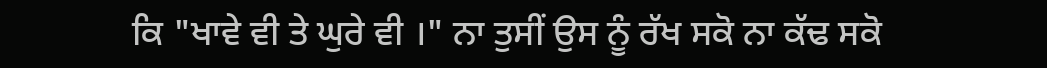ਕਿ "ਖਾਵੇ ਵੀ ਤੇ ਘੁਰੇ ਵੀ ।" ਨਾ ਤੁਸੀਂ ਉਸ ਨੂੰ ਰੱਖ ਸਕੋ ਨਾ ਕੱਢ ਸਕੋ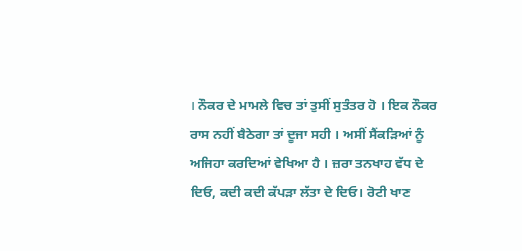। ਨੌਕਰ ਦੇ ਮਾਮਲੇ ਵਿਚ ਤਾਂ ਤੁਸੀਂ ਸੁਤੰਤਰ ਹੋ । ਇਕ ਨੌਕਰ ਰਾਸ ਨਹੀਂ ਬੈਠੇਗਾ ਤਾਂ ਦੂਜਾ ਸਹੀ । ਅਸੀਂ ਸੈਂਕੜਿਆਂ ਨੂੰ ਅਜਿਹਾ ਕਰਦਿਆਂ ਵੇਖਿਆ ਹੈ । ਜ਼ਰਾ ਤਨਖਾਹ ਵੱਧ ਦੇ ਦਿਓ, ਕਦੀ ਕਦੀ ਕੱਪੜਾ ਲੱਤਾ ਦੇ ਦਿਓ। ਰੋਟੀ ਖਾਣ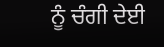ਨੂੰ ਚੰਗੀ ਦੇਈ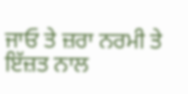ਜਾਓ ਤੇ ਜ਼ਰਾ ਨਰਮੀ ਤੇ ਇੱਜ਼ਤ ਨਾਲ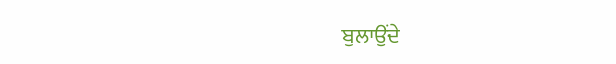ਬੁਲਾਉਂਦੇ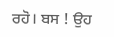ਰਹੋ। ਬਸ ! ਉਹ